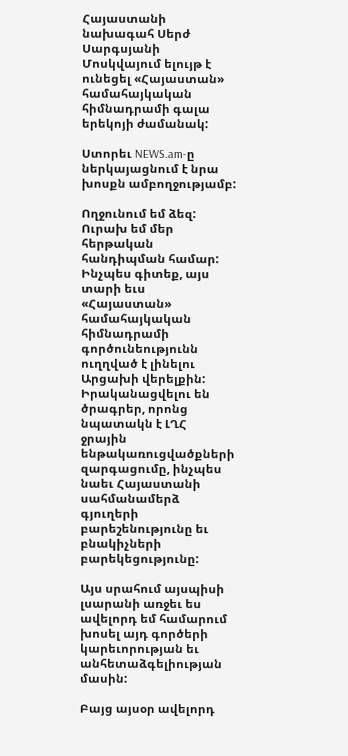Հայաստանի նախագահ Սերժ Սարգսյանի Մոսկվայում ելույթ է ունեցել «Հայաստան» համահայկական հիմնադրամի գալա երեկոյի ժամանակ:

Ստորեւ NEWS.am-ը  ներկայացնում է նրա խոսքն ամբողջությամբ:

Ողջունում եմ ձեզ: Ուրախ եմ մեր հերթական հանդիպման համար: Ինչպես գիտեք, այս տարի եւս «Հայաստան» համահայկական հիմնադրամի գործունեությունն ուղղված է լինելու Արցախի վերելքին: Իրականացվելու են ծրագրեր, որոնց նպատակն է ԼՂՀ ջրային ենթակառուցվածքների զարգացումը, ինչպես նաեւ Հայաստանի սահմանամերձ գյուղերի բարեշենությունը եւ բնակիչների բարեկեցությունը:

Այս սրահում այսպիսի լսարանի առջեւ ես ավելորդ եմ համարում խոսել այդ գործերի կարեւորության եւ անհետաձգելիության մասին:

Բայց այսօր ավելորդ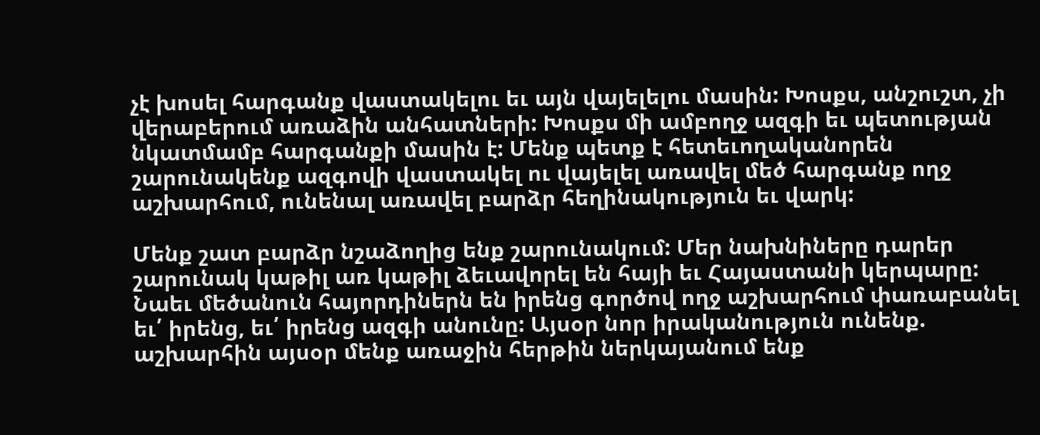չէ խոսել հարգանք վաստակելու եւ այն վայելելու մասին: Խոսքս, անշուշտ, չի վերաբերում առաձին անհատների: Խոսքս մի ամբողջ ազգի եւ պետության նկատմամբ հարգանքի մասին է: Մենք պետք է հետեւողականորեն շարունակենք ազգովի վաստակել ու վայելել առավել մեծ հարգանք ողջ աշխարհում, ունենալ առավել բարձր հեղինակություն եւ վարկ:

Մենք շատ բարձր նշաձողից ենք շարունակում: Մեր նախնիները դարեր շարունակ կաթիլ առ կաթիլ ձեւավորել են հայի եւ Հայաստանի կերպարը: Նաեւ մեծանուն հայորդիներն են իրենց գործով ողջ աշխարհում փառաբանել եւ՛ իրենց, եւ՛ իրենց ազգի անունը: Այսօր նոր իրականություն ունենք. աշխարհին այսօր մենք առաջին հերթին ներկայանում ենք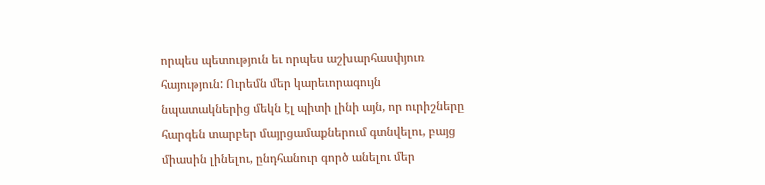որպես պետություն եւ որպես աշխարհասփյուռ հայություն: Ուրեմն մեր կարեւորագույն նպատակներից մեկն էլ պիտի լինի այն, որ ուրիշները հարգեն տարբեր մայրցամաքներում գտնվելու, բայց միասին լինելու, ընդհանուր գործ անելու մեր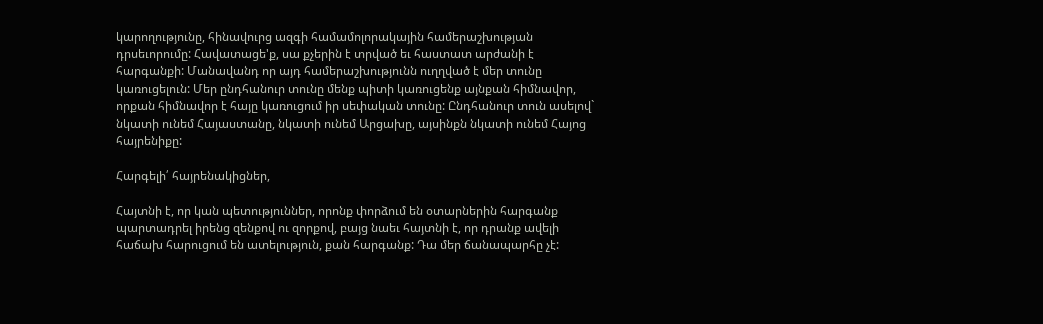կարողությունը, հինավուրց ազգի համամոլորակային համերաշխության դրսեւորումը: Հավատացե'ք, սա քչերին է տրված եւ հաստատ արժանի է հարգանքի: Մանավանդ որ այդ համերաշխությունն ուղղված է մեր տունը կառուցելուն: Մեր ընդհանուր տունը մենք պիտի կառուցենք այնքան հիմնավոր, որքան հիմնավոր է հայը կառուցում իր սեփական տունը: Ընդհանուր տուն ասելով` նկատի ունեմ Հայաստանը, նկատի ունեմ Արցախը, այսինքն նկատի ունեմ Հայոց հայրենիքը:

Հարգելի՛ հայրենակիցներ,

Հայտնի է, որ կան պետություններ, որոնք փորձում են օտարներին հարգանք պարտադրել իրենց զենքով ու զորքով, բայց նաեւ հայտնի է, որ դրանք ավելի հաճախ հարուցում են ատելություն, քան հարգանք: Դա մեր ճանապարհը չէ: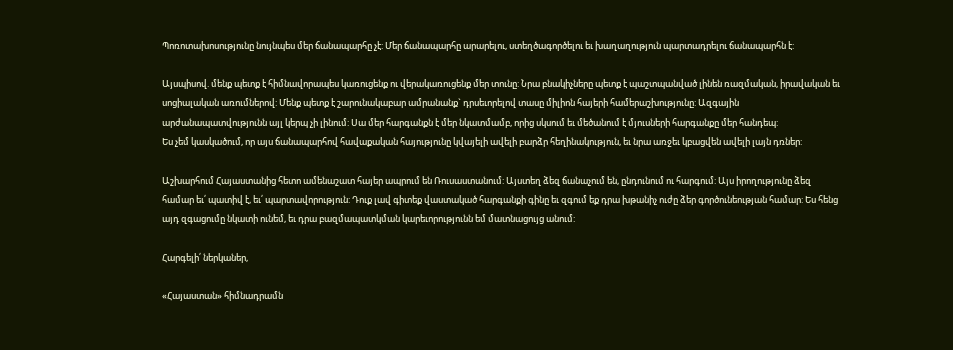Պոռոտախոսությունը նույնպես մեր ճանապարհը չէ: Մեր ճանապարհը արարելու, ստեղծագործելու եւ խաղաղություն պարտադրելու ճանապարհն է:

Այսպիսով. մենք պետք է հիմնավորապես կառուցենք ու վերակառուցենք մեր տունը: Նրա բնակիչները պետք է պաշտպանված լինեն ռազմական, իրավական եւ սոցիալական առումներով: Մենք պետք է շարունակաբար ամրանանք` դրսեւորելով տասը միլիոն հայերի համերաշխությունը: Ազգային արժանապատվությունն այլ կերպ չի լինում: Սա մեր հարգանքն է մեր նկատմամբ, որից սկսում եւ մեծանում է մյուսների հարգանքը մեր հանդեպ:
Ես չեմ կասկածում, որ այս ճանապարհով հավաքական հայությունը կվայելի ավելի բարձր հեղինակություն, եւ նրա առջեւ կբացվեն ավելի լայն դռներ:

Աշխարհում Հայաստանից հետո ամենաշատ հայեր ապրում են Ռուսաստանում: Այստեղ ձեզ ճանաչում են, ընդունում ու հարգում: Այս իրողությունը ձեզ համար եւ՛ պատիվ է, եւ՛ պարտավորություն: Դուք լավ գիտեք վաստակած հարգանքի գինը եւ զգում եք դրա խթանիչ ուժը ձեր գործունեության համար: Ես հենց այդ զգացումը նկատի ունեմ, եւ դրա բազմապատկման կարեւորությունն եմ մատնացույց անում:

Հարգելի՛ ներկաներ,

«Հայաստան» հիմնադրամն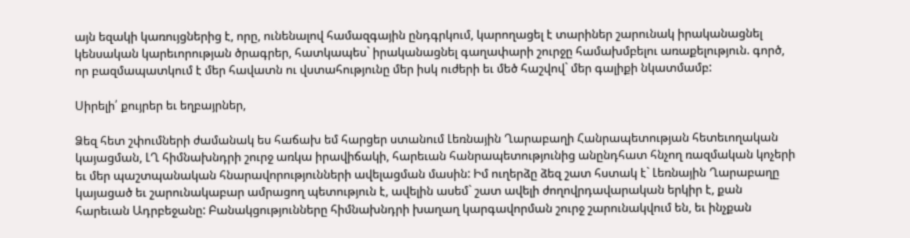այն եզակի կառույցներից է, որը, ունենալով համազգային ընդգրկում, կարողացել է տարիներ շարունակ իրականացնել կենսական կարեւորության ծրագրեր, հատկապես` իրականացնել գաղափարի շուրջը համախմբելու առաքելություն. գործ, որ բազմապատկում է մեր հավատն ու վստահությունը մեր իսկ ուժերի եւ մեծ հաշվով` մեր գալիքի նկատմամբ:

Սիրելի՛ քույրեր եւ եղբայրներ,

Ձեզ հետ շփումների ժամանակ ես հաճախ եմ հարցեր ստանում Լեռնային Ղարաբաղի Հանրապետության հետեւողական կայացման, ԼՂ հիմնախնդրի շուրջ առկա իրավիճակի, հարեւան հանրապետությունից անընդհատ հնչող ռազմական կոչերի եւ մեր պաշտպանական հնարավորությունների ավելացման մասին: Իմ ուղերձը ձեզ շատ հստակ է` Լեռնային Ղարաբաղը կայացած եւ շարունակաբար ամրացող պետություն է, ավելին ասեմ` շատ ավելի ժողովրդավարական երկիր է, քան հարեւան Ադրբեջանը: Բանակցությունները հիմնախնդրի խաղաղ կարգավորման շուրջ շարունակվում են, եւ ինչքան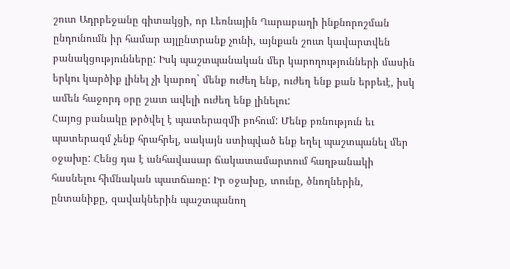շուտ Ադրբեջանը գիտակցի, որ Լեռնային Ղարաբաղի ինքնորոշման ընդունումն իր համար այլընտրանք չունի, այնքան շուտ կավարտվեն բանակցությունները: Իսկ պաշտպանական մեր կարողությունների մասին երկու կարծիք լինել չի կարող` մենք ուժեղ ենք, ուժեղ ենք քան երբեւէ, իսկ ամեն հաջորդ օրը շատ ավելի ուժեղ ենք լինելու:
Հայոց բանակը թրծվել է պատերազմի բոհում: Մենք բռնություն եւ պատերազմ չենք հրահրել, սակայն ստիպված ենք եղել պաշտպանել մեր օջախը: Հենց դա է անհավասար ճակատամարտում հաղթանակի հասնելու հիմնական պատճառը: Իր օջախը, տունը, ծնողներին, ընտանիքը, զավակներին պաշտպանող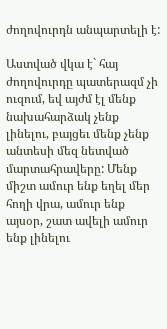ժողովուրդն անպարտելի է:

Աստված վկա է` հայ ժողովուրդը պատերազմ չի ուզում, եվ այժմ էլ մենք նախահարձակ չենք լինելու, բայցեւ մենք չենք անտեսի մեզ նետված մարտահրավերը: Մենք միշտ ամուր ենք եղել մեր հողի վրա, ամուր ենք այսօր, շատ ավելի ամուր ենք լինելու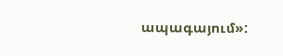ապագայում»: